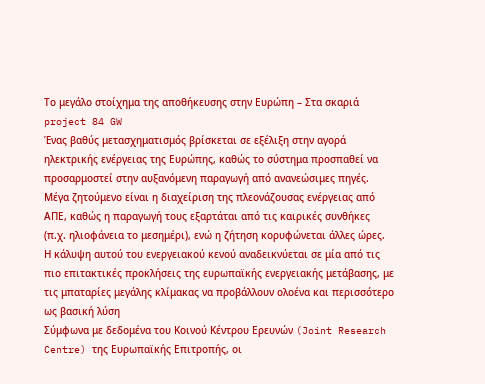Το μεγάλο στοίχημα της αποθήκευσης στην Ευρώπη – Στα σκαριά project 84 GW
Ένας βαθύς μετασχηματισμός βρίσκεται σε εξέλιξη στην αγορά ηλεκτρικής ενέργειας της Ευρώπης, καθώς το σύστημα προσπαθεί να προσαρμοστεί στην αυξανόμενη παραγωγή από ανανεώσιμες πηγές.
Μέγα ζητούμενο είναι η διαχείριση της πλεονάζουσας ενέργειας από ΑΠΕ, καθώς η παραγωγή τους εξαρτάται από τις καιρικές συνθήκες (π.χ. ηλιοφάνεια το μεσημέρι), ενώ η ζήτηση κορυφώνεται άλλες ώρες.
Η κάλυψη αυτού του ενεργειακού κενού αναδεικνύεται σε μία από τις πιο επιτακτικές προκλήσεις της ευρωπαϊκής ενεργειακής μετάβασης, με τις μπαταρίες μεγάλης κλίμακας να προβάλλουν ολοένα και περισσότερο ως βασική λύση
Σύμφωνα με δεδομένα του Κοινού Κέντρου Ερευνών (Joint Research Centre) της Ευρωπαϊκής Επιτροπής, οι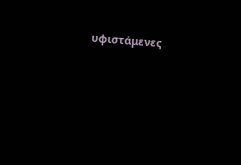υφιστάμενες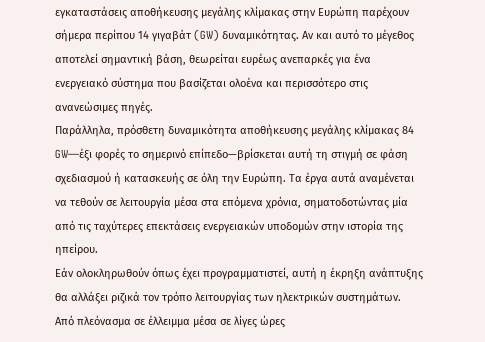εγκαταστάσεις αποθήκευσης μεγάλης κλίμακας στην Ευρώπη παρέχουν σήμερα περίπου 14 γιγαβάτ (GW) δυναμικότητας. Αν και αυτό το μέγεθος αποτελεί σημαντική βάση, θεωρείται ευρέως ανεπαρκές για ένα ενεργειακό σύστημα που βασίζεται ολοένα και περισσότερο στις ανανεώσιμες πηγές.
Παράλληλα, πρόσθετη δυναμικότητα αποθήκευσης μεγάλης κλίμακας 84 GW—έξι φορές το σημερινό επίπεδο—βρίσκεται αυτή τη στιγμή σε φάση σχεδιασμού ή κατασκευής σε όλη την Ευρώπη. Τα έργα αυτά αναμένεται να τεθούν σε λειτουργία μέσα στα επόμενα χρόνια, σηματοδοτώντας μία από τις ταχύτερες επεκτάσεις ενεργειακών υποδομών στην ιστορία της ηπείρου.
Εάν ολοκληρωθούν όπως έχει προγραμματιστεί, αυτή η έκρηξη ανάπτυξης θα αλλάξει ριζικά τον τρόπο λειτουργίας των ηλεκτρικών συστημάτων.
Από πλεόνασμα σε έλλειμμα μέσα σε λίγες ώρες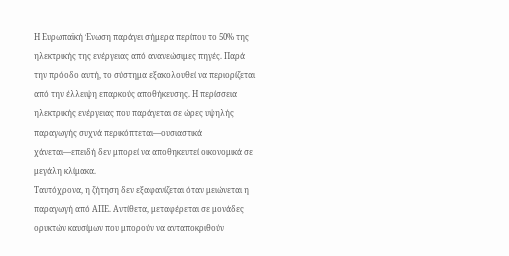Η Ευρωπαϊκή Ένωση παράγει σήμερα περίπου το 50% της ηλεκτρικής της ενέργειας από ανανεώσιμες πηγές. Παρά την πρόοδο αυτή, το σύστημα εξακολουθεί να περιορίζεται από την έλλειψη επαρκούς αποθήκευσης. Η περίσσεια ηλεκτρικής ενέργειας που παράγεται σε ώρες υψηλής παραγωγής συχνά περικόπτεται—ουσιαστικά χάνεται—επειδή δεν μπορεί να αποθηκευτεί οικονομικά σε μεγάλη κλίμακα.
Ταυτόχρονα, η ζήτηση δεν εξαφανίζεται όταν μειώνεται η παραγωγή από ΑΠΕ. Αντίθετα, μεταφέρεται σε μονάδες ορυκτών καυσίμων που μπορούν να ανταποκριθούν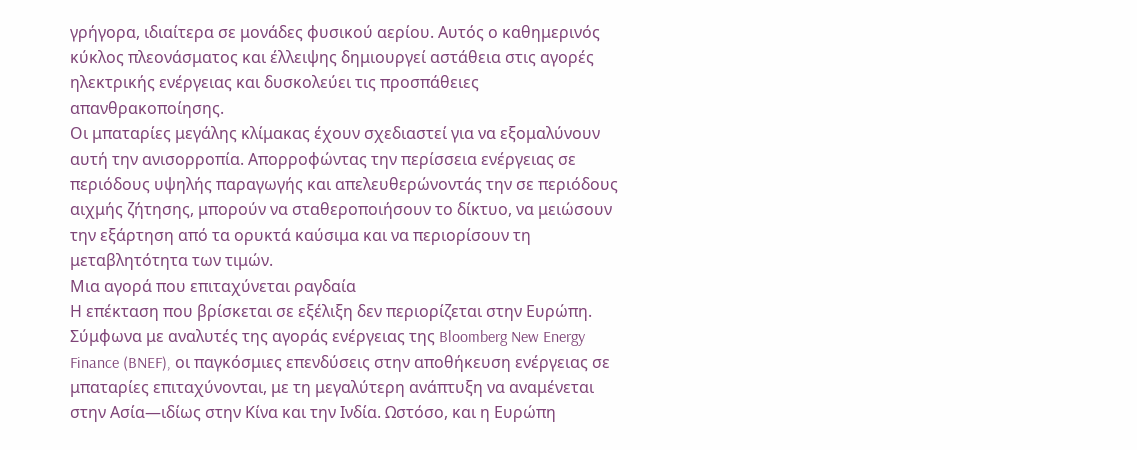γρήγορα, ιδιαίτερα σε μονάδες φυσικού αερίου. Αυτός ο καθημερινός κύκλος πλεονάσματος και έλλειψης δημιουργεί αστάθεια στις αγορές ηλεκτρικής ενέργειας και δυσκολεύει τις προσπάθειες απανθρακοποίησης.
Οι μπαταρίες μεγάλης κλίμακας έχουν σχεδιαστεί για να εξομαλύνουν αυτή την ανισορροπία. Απορροφώντας την περίσσεια ενέργειας σε περιόδους υψηλής παραγωγής και απελευθερώνοντάς την σε περιόδους αιχμής ζήτησης, μπορούν να σταθεροποιήσουν το δίκτυο, να μειώσουν την εξάρτηση από τα ορυκτά καύσιμα και να περιορίσουν τη μεταβλητότητα των τιμών.
Μια αγορά που επιταχύνεται ραγδαία
Η επέκταση που βρίσκεται σε εξέλιξη δεν περιορίζεται στην Ευρώπη. Σύμφωνα με αναλυτές της αγοράς ενέργειας της Bloomberg New Energy Finance (BNEF), οι παγκόσμιες επενδύσεις στην αποθήκευση ενέργειας σε μπαταρίες επιταχύνονται, με τη μεγαλύτερη ανάπτυξη να αναμένεται στην Ασία—ιδίως στην Κίνα και την Ινδία. Ωστόσο, και η Ευρώπη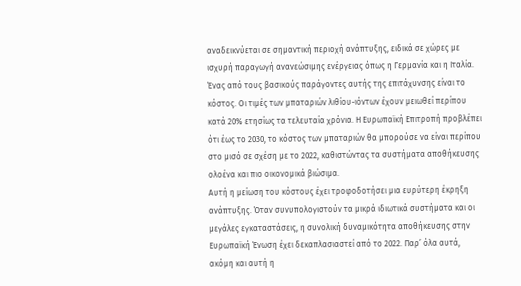αναδεικνύεται σε σημαντική περιοχή ανάπτυξης, ειδικά σε χώρες με ισχυρή παραγωγή ανανεώσιμης ενέργειας όπως η Γερμανία και η Ιταλία.
Ένας από τους βασικούς παράγοντες αυτής της επιτάχυνσης είναι το κόστος. Οι τιμές των μπαταριών λιθίου-ιόντων έχουν μειωθεί περίπου κατά 20% ετησίως τα τελευταία χρόνια. Η Ευρωπαϊκή Επιτροπή προβλέπει ότι έως το 2030, το κόστος των μπαταριών θα μπορούσε να είναι περίπου στο μισό σε σχέση με το 2022, καθιστώντας τα συστήματα αποθήκευσης ολοένα και πιο οικονομικά βιώσιμα.
Αυτή η μείωση του κόστους έχει τροφοδοτήσει μια ευρύτερη έκρηξη ανάπτυξης. Όταν συνυπολογιστούν τα μικρά ιδιωτικά συστήματα και οι μεγάλες εγκαταστάσεις, η συνολική δυναμικότητα αποθήκευσης στην Ευρωπαϊκή Ένωση έχει δεκαπλασιαστεί από το 2022. Παρ’ όλα αυτά, ακόμη και αυτή η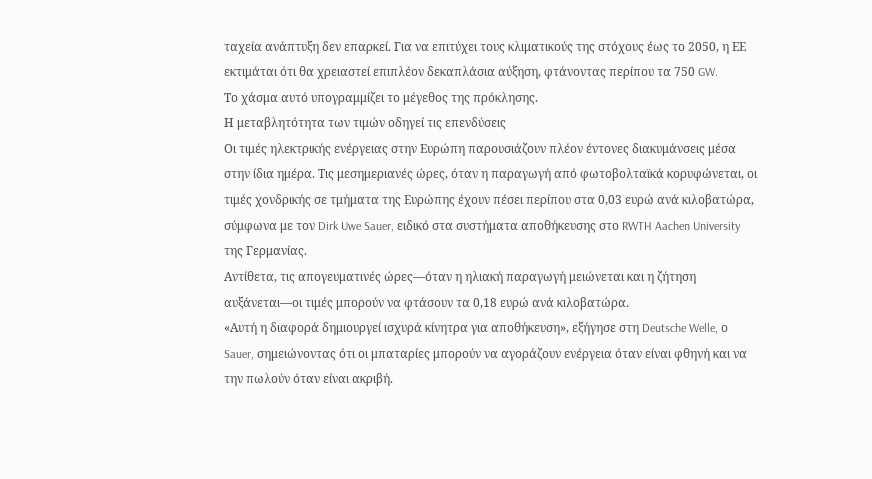ταχεία ανάπτυξη δεν επαρκεί. Για να επιτύχει τους κλιματικούς της στόχους έως το 2050, η ΕΕ εκτιμάται ότι θα χρειαστεί επιπλέον δεκαπλάσια αύξηση, φτάνοντας περίπου τα 750 GW.
Το χάσμα αυτό υπογραμμίζει το μέγεθος της πρόκλησης.
Η μεταβλητότητα των τιμών οδηγεί τις επενδύσεις
Οι τιμές ηλεκτρικής ενέργειας στην Ευρώπη παρουσιάζουν πλέον έντονες διακυμάνσεις μέσα στην ίδια ημέρα. Τις μεσημεριανές ώρες, όταν η παραγωγή από φωτοβολταϊκά κορυφώνεται, οι τιμές χονδρικής σε τμήματα της Ευρώπης έχουν πέσει περίπου στα 0,03 ευρώ ανά κιλοβατώρα, σύμφωνα με τον Dirk Uwe Sauer, ειδικό στα συστήματα αποθήκευσης στο RWTH Aachen University της Γερμανίας.
Αντίθετα, τις απογευματινές ώρες—όταν η ηλιακή παραγωγή μειώνεται και η ζήτηση αυξάνεται—οι τιμές μπορούν να φτάσουν τα 0,18 ευρώ ανά κιλοβατώρα.
«Αυτή η διαφορά δημιουργεί ισχυρά κίνητρα για αποθήκευση», εξήγησε στη Deutsche Welle, ο Sauer, σημειώνοντας ότι οι μπαταρίες μπορούν να αγοράζουν ενέργεια όταν είναι φθηνή και να την πωλούν όταν είναι ακριβή.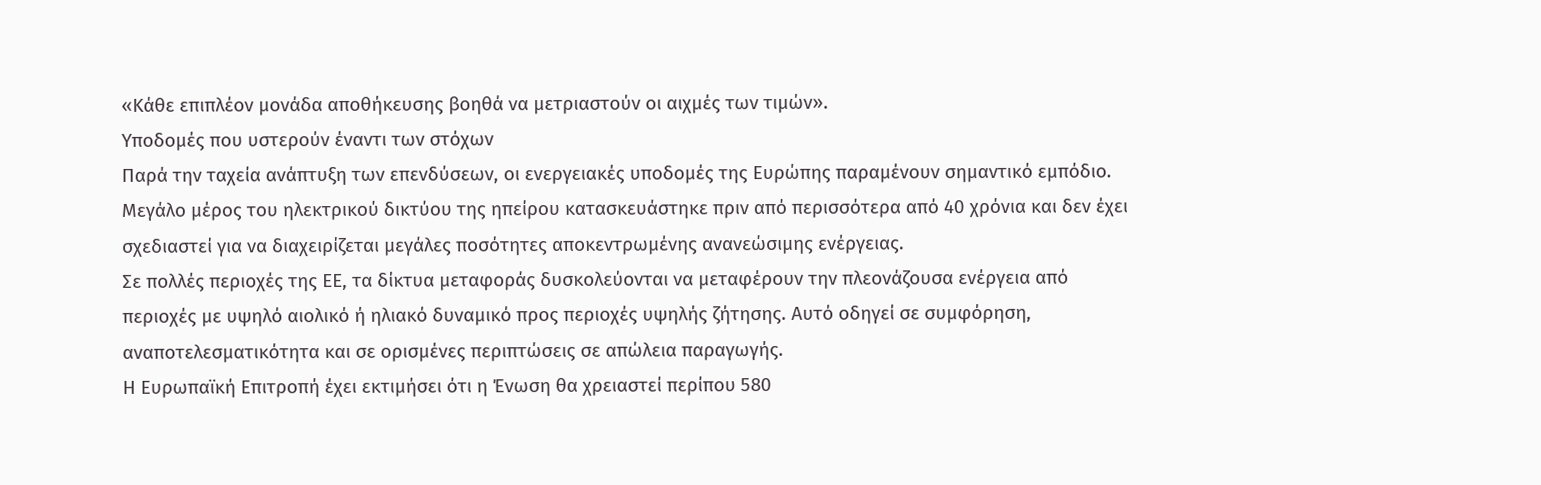«Κάθε επιπλέον μονάδα αποθήκευσης βοηθά να μετριαστούν οι αιχμές των τιμών».
Υποδομές που υστερούν έναντι των στόχων
Παρά την ταχεία ανάπτυξη των επενδύσεων, οι ενεργειακές υποδομές της Ευρώπης παραμένουν σημαντικό εμπόδιο. Μεγάλο μέρος του ηλεκτρικού δικτύου της ηπείρου κατασκευάστηκε πριν από περισσότερα από 40 χρόνια και δεν έχει σχεδιαστεί για να διαχειρίζεται μεγάλες ποσότητες αποκεντρωμένης ανανεώσιμης ενέργειας.
Σε πολλές περιοχές της ΕΕ, τα δίκτυα μεταφοράς δυσκολεύονται να μεταφέρουν την πλεονάζουσα ενέργεια από περιοχές με υψηλό αιολικό ή ηλιακό δυναμικό προς περιοχές υψηλής ζήτησης. Αυτό οδηγεί σε συμφόρηση, αναποτελεσματικότητα και σε ορισμένες περιπτώσεις σε απώλεια παραγωγής.
Η Ευρωπαϊκή Επιτροπή έχει εκτιμήσει ότι η Ένωση θα χρειαστεί περίπου 580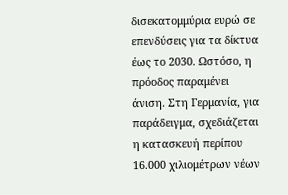δισεκατομμύρια ευρώ σε επενδύσεις για τα δίκτυα έως το 2030. Ωστόσο, η πρόοδος παραμένει άνιση. Στη Γερμανία, για παράδειγμα, σχεδιάζεται η κατασκευή περίπου 16.000 χιλιομέτρων νέων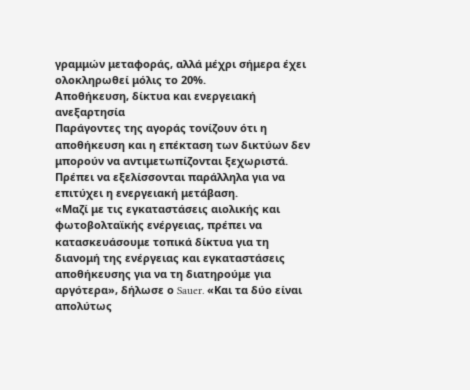γραμμών μεταφοράς, αλλά μέχρι σήμερα έχει ολοκληρωθεί μόλις το 20%.
Αποθήκευση, δίκτυα και ενεργειακή ανεξαρτησία
Παράγοντες της αγοράς τονίζουν ότι η αποθήκευση και η επέκταση των δικτύων δεν μπορούν να αντιμετωπίζονται ξεχωριστά. Πρέπει να εξελίσσονται παράλληλα για να επιτύχει η ενεργειακή μετάβαση.
«Μαζί με τις εγκαταστάσεις αιολικής και φωτοβολταϊκής ενέργειας, πρέπει να κατασκευάσουμε τοπικά δίκτυα για τη διανομή της ενέργειας και εγκαταστάσεις αποθήκευσης για να τη διατηρούμε για αργότερα», δήλωσε ο Sauer. «Και τα δύο είναι απολύτως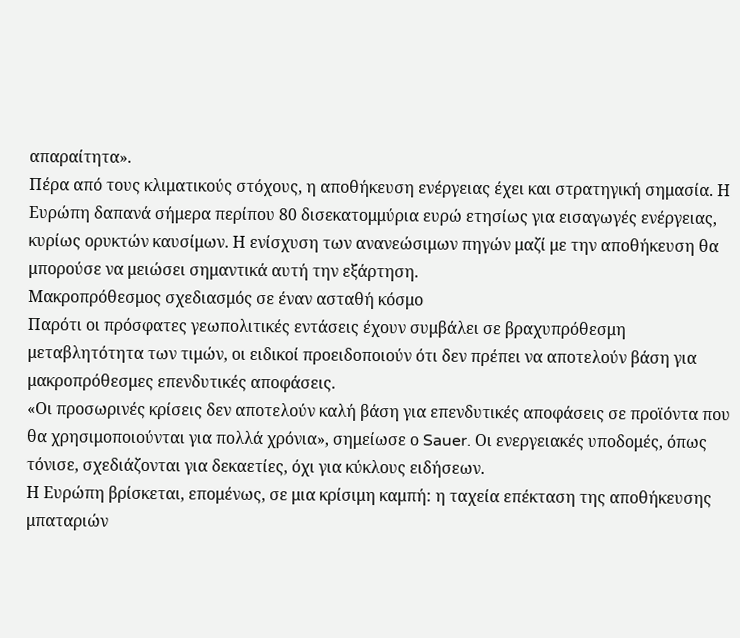απαραίτητα».
Πέρα από τους κλιματικούς στόχους, η αποθήκευση ενέργειας έχει και στρατηγική σημασία. Η Ευρώπη δαπανά σήμερα περίπου 80 δισεκατομμύρια ευρώ ετησίως για εισαγωγές ενέργειας, κυρίως ορυκτών καυσίμων. Η ενίσχυση των ανανεώσιμων πηγών μαζί με την αποθήκευση θα μπορούσε να μειώσει σημαντικά αυτή την εξάρτηση.
Μακροπρόθεσμος σχεδιασμός σε έναν ασταθή κόσμο
Παρότι οι πρόσφατες γεωπολιτικές εντάσεις έχουν συμβάλει σε βραχυπρόθεσμη μεταβλητότητα των τιμών, οι ειδικοί προειδοποιούν ότι δεν πρέπει να αποτελούν βάση για μακροπρόθεσμες επενδυτικές αποφάσεις.
«Οι προσωρινές κρίσεις δεν αποτελούν καλή βάση για επενδυτικές αποφάσεις σε προϊόντα που θα χρησιμοποιούνται για πολλά χρόνια», σημείωσε ο Sauer. Οι ενεργειακές υποδομές, όπως τόνισε, σχεδιάζονται για δεκαετίες, όχι για κύκλους ειδήσεων.
Η Ευρώπη βρίσκεται, επομένως, σε μια κρίσιμη καμπή: η ταχεία επέκταση της αποθήκευσης μπαταριών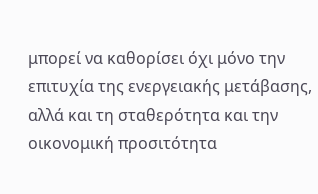μπορεί να καθορίσει όχι μόνο την επιτυχία της ενεργειακής μετάβασης, αλλά και τη σταθερότητα και την οικονομική προσιτότητα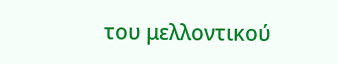του μελλοντικού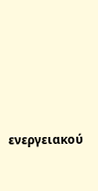ενεργειακού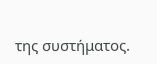της συστήματος.